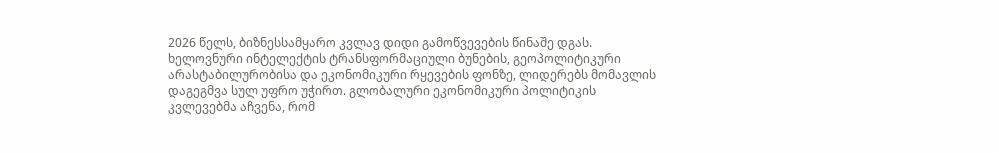2026 წელს, ბიზნესსამყარო კვლავ დიდი გამოწვევების წინაშე დგას. ხელოვნური ინტელექტის ტრანსფორმაციული ბუნების, გეოპოლიტიკური არასტაბილურობისა და ეკონომიკური რყევების ფონზე, ლიდერებს მომავლის დაგეგმვა სულ უფრო უჭირთ. გლობალური ეკონომიკური პოლიტიკის კვლევებმა აჩვენა, რომ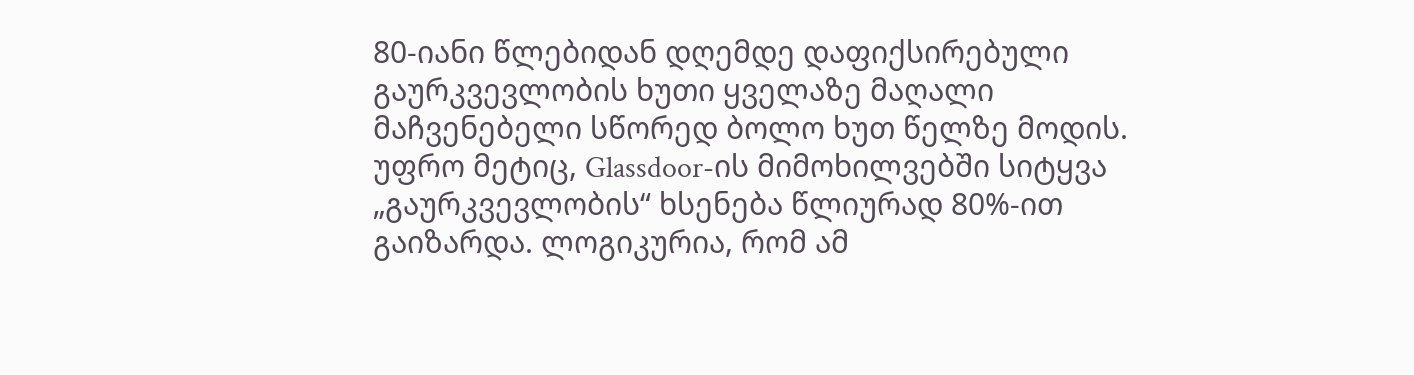80-იანი წლებიდან დღემდე დაფიქსირებული გაურკვევლობის ხუთი ყველაზე მაღალი მაჩვენებელი სწორედ ბოლო ხუთ წელზე მოდის. უფრო მეტიც, Glassdoor-ის მიმოხილვებში სიტყვა „გაურკვევლობის“ ხსენება წლიურად 80%-ით გაიზარდა. ლოგიკურია, რომ ამ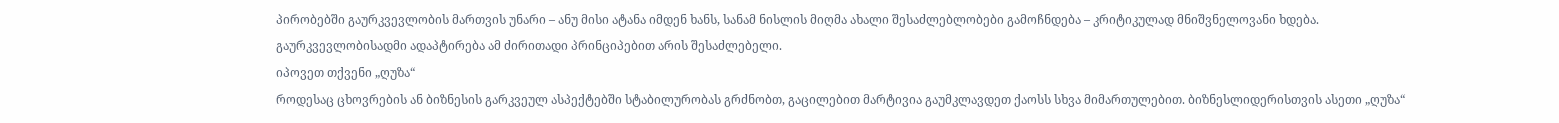პირობებში გაურკვევლობის მართვის უნარი – ანუ მისი ატანა იმდენ ხანს, სანამ ნისლის მიღმა ახალი შესაძლებლობები გამოჩნდება – კრიტიკულად მნიშვნელოვანი ხდება. გაურკვევლობისადმი ადაპტირება ამ ძირითადი პრინციპებით არის შესაძლებელი.
იპოვეთ თქვენი „ღუზა“
როდესაც ცხოვრების ან ბიზნესის გარკვეულ ასპექტებში სტაბილურობას გრძნობთ, გაცილებით მარტივია გაუმკლავდეთ ქაოსს სხვა მიმართულებით. ბიზნესლიდერისთვის ასეთი „ღუზა“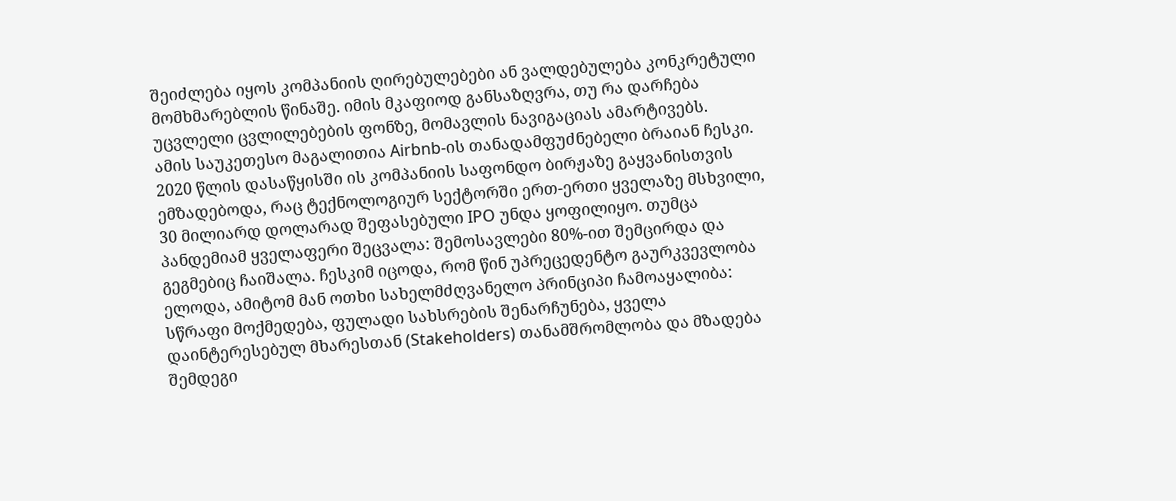შეიძლება იყოს კომპანიის ღირებულებები ან ვალდებულება კონკრეტული მომხმარებლის წინაშე. იმის მკაფიოდ განსაზღვრა, თუ რა დარჩება უცვლელი ცვლილებების ფონზე, მომავლის ნავიგაციას ამარტივებს.
ამის საუკეთესო მაგალითია Airbnb-ის თანადამფუძნებელი ბრაიან ჩესკი. 2020 წლის დასაწყისში ის კომპანიის საფონდო ბირჟაზე გაყვანისთვის ემზადებოდა, რაც ტექნოლოგიურ სექტორში ერთ-ერთი ყველაზე მსხვილი, 30 მილიარდ დოლარად შეფასებული IPO უნდა ყოფილიყო. თუმცა პანდემიამ ყველაფერი შეცვალა: შემოსავლები 80%-ით შემცირდა და გეგმებიც ჩაიშალა. ჩესკიმ იცოდა, რომ წინ უპრეცედენტო გაურკვევლობა ელოდა, ამიტომ მან ოთხი სახელმძღვანელო პრინციპი ჩამოაყალიბა: სწრაფი მოქმედება, ფულადი სახსრების შენარჩუნება, ყველა დაინტერესებულ მხარესთან (Stakeholders) თანამშრომლობა და მზადება შემდეგი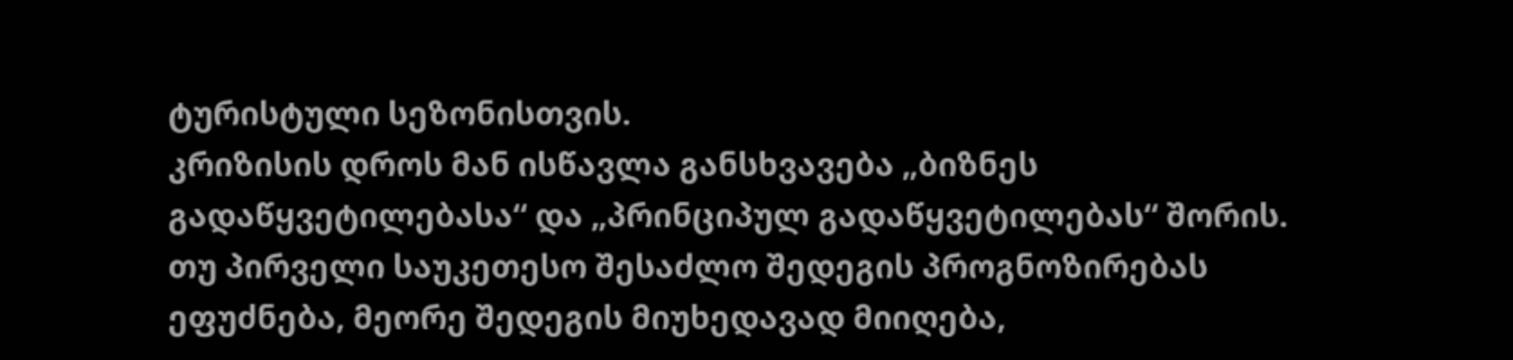ტურისტული სეზონისთვის.
კრიზისის დროს მან ისწავლა განსხვავება „ბიზნეს გადაწყვეტილებასა“ და „პრინციპულ გადაწყვეტილებას“ შორის. თუ პირველი საუკეთესო შესაძლო შედეგის პროგნოზირებას ეფუძნება, მეორე შედეგის მიუხედავად მიიღება,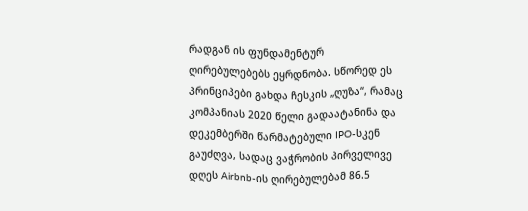რადგან ის ფუნდამენტურ ღირებულებებს ეყრდნობა. სწორედ ეს პრინციპები გახდა ჩესკის „ღუზა“, რამაც კომპანიას 2020 წელი გადაატანინა და დეკემბერში წარმატებული IPO-სკენ გაუძღვა, სადაც ვაჭრობის პირველივე დღეს Airbnb-ის ღირებულებამ 86.5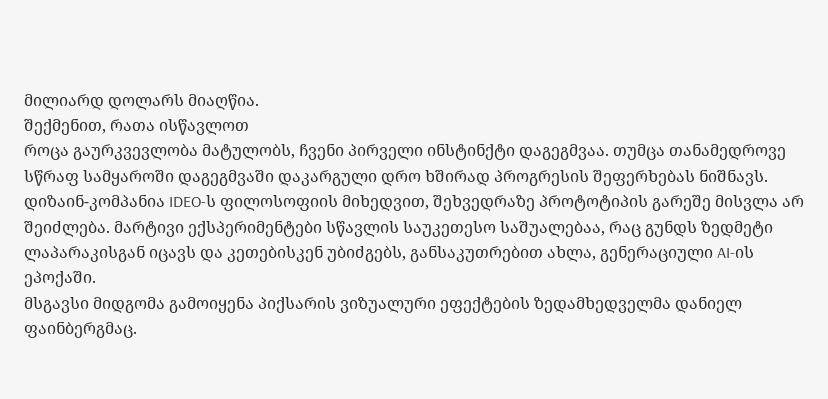მილიარდ დოლარს მიაღწია.
შექმენით, რათა ისწავლოთ
როცა გაურკვევლობა მატულობს, ჩვენი პირველი ინსტინქტი დაგეგმვაა. თუმცა თანამედროვე სწრაფ სამყაროში დაგეგმვაში დაკარგული დრო ხშირად პროგრესის შეფერხებას ნიშნავს. დიზაინ-კომპანია IDEO-ს ფილოსოფიის მიხედვით, შეხვედრაზე პროტოტიპის გარეშე მისვლა არ შეიძლება. მარტივი ექსპერიმენტები სწავლის საუკეთესო საშუალებაა, რაც გუნდს ზედმეტი ლაპარაკისგან იცავს და კეთებისკენ უბიძგებს, განსაკუთრებით ახლა, გენერაციული AI-ის ეპოქაში.
მსგავსი მიდგომა გამოიყენა პიქსარის ვიზუალური ეფექტების ზედამხედველმა დანიელ ფაინბერგმაც.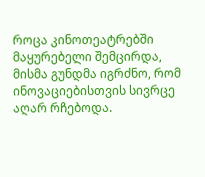როცა კინოთეატრებში მაყურებელი შემცირდა, მისმა გუნდმა იგრძნო, რომ ინოვაციებისთვის სივრცე აღარ რჩებოდა.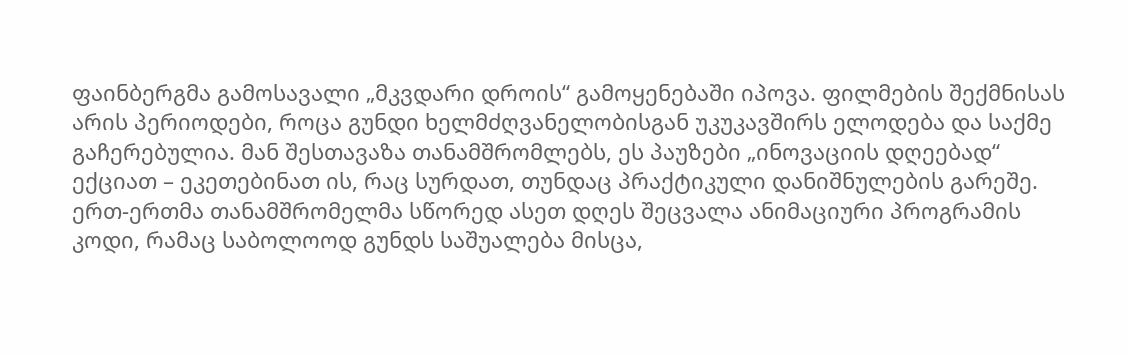ფაინბერგმა გამოსავალი „მკვდარი დროის“ გამოყენებაში იპოვა. ფილმების შექმნისას არის პერიოდები, როცა გუნდი ხელმძღვანელობისგან უკუკავშირს ელოდება და საქმე გაჩერებულია. მან შესთავაზა თანამშრომლებს, ეს პაუზები „ინოვაციის დღეებად“ ექციათ – ეკეთებინათ ის, რაც სურდათ, თუნდაც პრაქტიკული დანიშნულების გარეშე. ერთ-ერთმა თანამშრომელმა სწორედ ასეთ დღეს შეცვალა ანიმაციური პროგრამის კოდი, რამაც საბოლოოდ გუნდს საშუალება მისცა,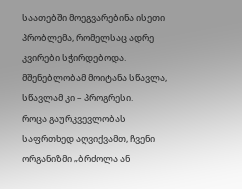საათებში მოეგვარებინა ისეთი პრობლემა, რომელსაც ადრე კვირები სჭირდებოდა. მშენებლობამ მოიტანა სწავლა, სწავლამ კი – პროგრესი.
როცა გაურკვევლობას საფრთხედ აღვიქვამთ, ჩვენი ორგანიზმი „ბრძოლა ან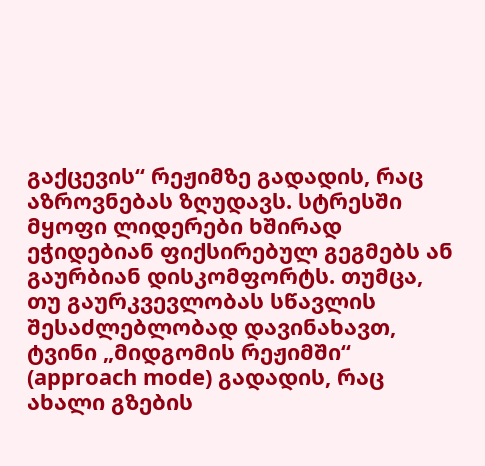გაქცევის“ რეჟიმზე გადადის, რაც აზროვნებას ზღუდავს. სტრესში მყოფი ლიდერები ხშირად ეჭიდებიან ფიქსირებულ გეგმებს ან გაურბიან დისკომფორტს. თუმცა, თუ გაურკვევლობას სწავლის შესაძლებლობად დავინახავთ, ტვინი „მიდგომის რეჟიმში“ (approach mode) გადადის, რაც ახალი გზების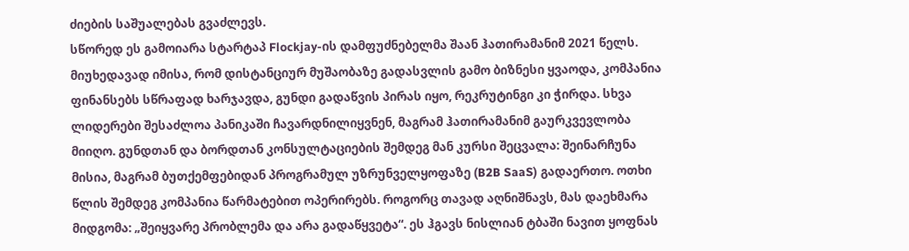ძიების საშუალებას გვაძლევს.
სწორედ ეს გამოიარა სტარტაპ Flockjay-ის დამფუძნებელმა შაან ჰათირამანიმ 2021 წელს. მიუხედავად იმისა, რომ დისტანციურ მუშაობაზე გადასვლის გამო ბიზნესი ყვაოდა, კომპანია ფინანსებს სწრაფად ხარჯავდა, გუნდი გადაწვის პირას იყო, რეკრუტინგი კი ჭირდა. სხვა ლიდერები შესაძლოა პანიკაში ჩავარდნილიყვნენ, მაგრამ ჰათირამანიმ გაურკვევლობა მიიღო. გუნდთან და ბორდთან კონსულტაციების შემდეგ მან კურსი შეცვალა: შეინარჩუნა მისია, მაგრამ ბუთქემფებიდან პროგრამულ უზრუნველყოფაზე (B2B SaaS) გადაერთო. ოთხი წლის შემდეგ კომპანია წარმატებით ოპერირებს. როგორც თავად აღნიშნავს, მას დაეხმარა მიდგომა: „შეიყვარე პრობლემა და არა გადაწყვეტა“. ეს ჰგავს ნისლიან ტბაში ნავით ყოფნას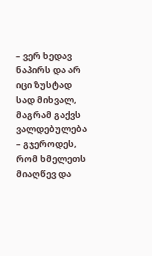– ვერ ხედავ ნაპირს და არ იცი ზუსტად სად მიხვალ, მაგრამ გაქვს ვალდებულება – გჯეროდეს, რომ ხმელეთს მიაღწევ და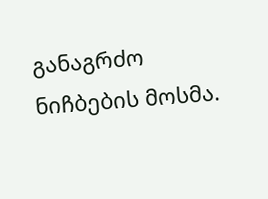განაგრძო ნიჩბების მოსმა.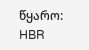წყარო: HBR